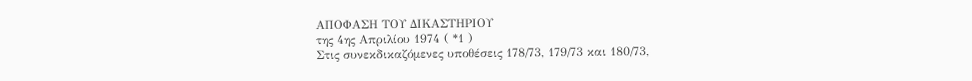ΑΠΟΦΑΣΗ ΤΟΥ ΔΙΚΑΣΤΗΡΙΟΥ
της 4ης Απριλίου 1974 ( *1 )
Στις συνεκδικαζόμενες υποθέσεις 178/73, 179/73 και 180/73,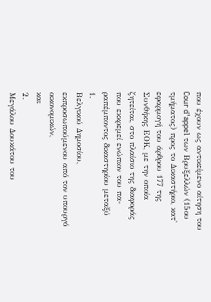που έχουν ως αντικείμενο αίτηση του Cour d'appel των Βρυξελλών (15ου τμήματος) προς το Δικαστήριο, κατ' εφαρμογή του άρθρου 177 της Συνθήκης ΕΟΚ, με την οποία ζητείται, στο πλαίσιο της διαφοράς που εκκρεμεί ενώπιον του πα-ραπέμποντος δικαστηρίου μεταξύ
1.
Βελγικού Δημοσίου, εκπροσωπούμενου από τον υπουργό οικονομικών,
και
2.
Μεγάλου Δουκάτου του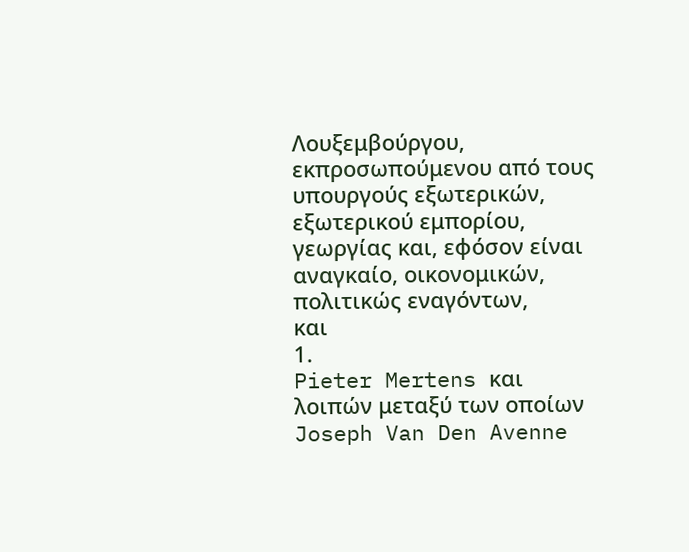Λουξεμβούργου, εκπροσωπούμενου από τους υπουργούς εξωτερικών, εξωτερικού εμπορίου, γεωργίας και, εφόσον είναι αναγκαίο, οικονομικών,
πολιτικώς εναγόντων,
και
1.
Pieter Mertens και λοιπών μεταξύ των οποίων Joseph Van Den Avenne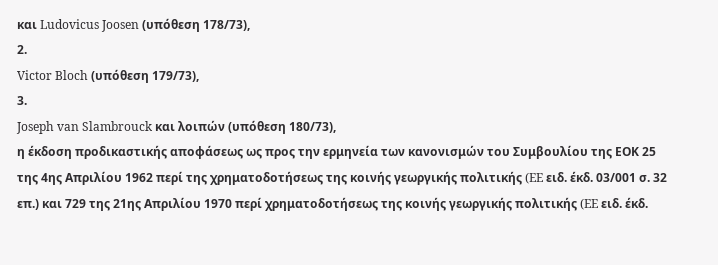και Ludovicus Joosen (υπόθεση 178/73),
2.
Victor Bloch (υπόθεση 179/73),
3.
Joseph van Slambrouck και λοιπών (υπόθεση 180/73),
η έκδοση προδικαστικής αποφάσεως ως προς την ερμηνεία των κανονισμών του Συμβουλίου της ΕΟΚ 25 της 4ης Απριλίου 1962 περί της χρηματοδοτήσεως της κοινής γεωργικής πολιτικής (EE ειδ. έκδ. 03/001 σ. 32 επ.) και 729 της 21ης Απριλίου 1970 περί χρηματοδοτήσεως της κοινής γεωργικής πολιτικής (EE ειδ. έκδ.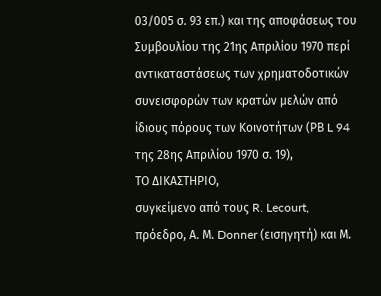03/005 σ. 93 επ.) και της αποφάσεως του Συμβουλίου της 21ης Απριλίου 1970 περί αντικαταστάσεως των χρηματοδοτικών συνεισφορών των κρατών μελών από ίδιους πόρους των Κοινοτήτων (ΡΒ L 94 της 28ης Απριλίου 1970 σ. 19),
ΤΟ ΔΙΚΑΣΤΗΡΙΟ,
συγκείμενο από τους R. Lecourt, πρόεδρο, Α. Μ. Donner (εισηγητή) και Μ.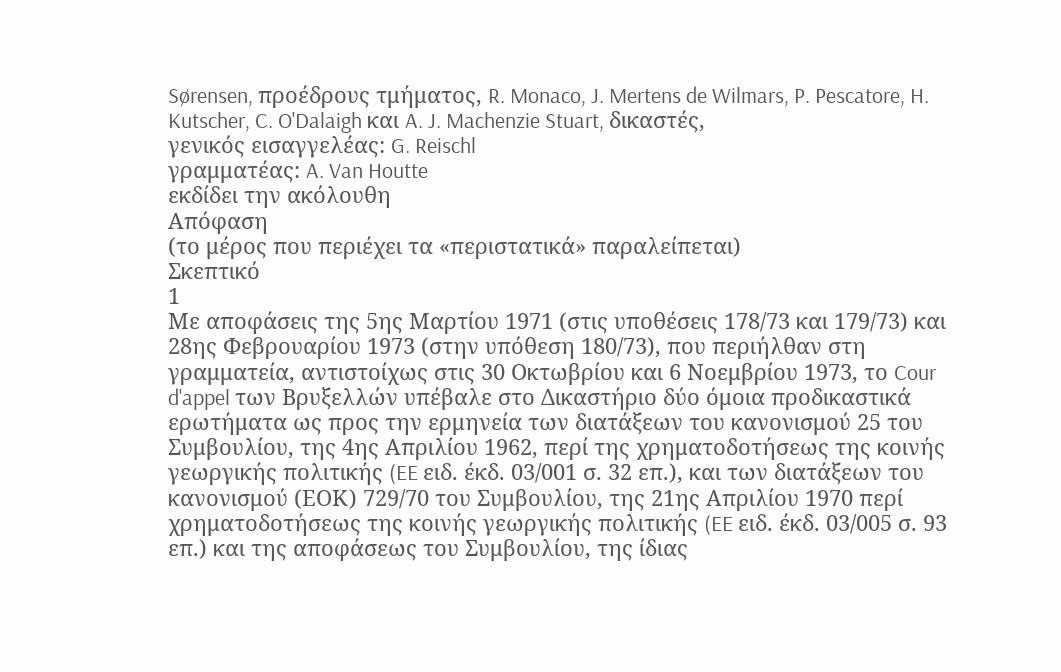Sørensen, προέδρους τμήματος, R. Monaco, J. Mertens de Wilmars, P. Pescatore, H. Kutscher, C. O'Dalaigh και A. J. Machenzie Stuart, δικαστές,
γενικός εισαγγελέας: G. Reischl
γραμματέας: A. Van Houtte
εκδίδει την ακόλουθη
Απόφαση
(το μέρος που περιέχει τα «περιστατικά» παραλείπεται)
Σκεπτικό
1
Με αποφάσεις της 5ης Μαρτίου 1971 (στις υποθέσεις 178/73 και 179/73) και 28ης Φεβρουαρίου 1973 (στην υπόθεση 180/73), που περιήλθαν στη γραμματεία, αντιστοίχως στις 30 Οκτωβρίου και 6 Νοεμβρίου 1973, το Cour d'appel των Βρυξελλών υπέβαλε στο Δικαστήριο δύο όμοια προδικαστικά ερωτήματα ως προς την ερμηνεία των διατάξεων του κανονισμού 25 του Συμβουλίου, της 4ης Απριλίου 1962, περί της χρηματοδοτήσεως της κοινής γεωργικής πολιτικής (EE ειδ. έκδ. 03/001 σ. 32 επ.), και των διατάξεων του κανονισμού (ΕΟΚ) 729/70 του Συμβουλίου, της 21ης Απριλίου 1970 περί χρηματοδοτήσεως της κοινής γεωργικής πολιτικής (EE ειδ. έκδ. 03/005 σ. 93 επ.) και της αποφάσεως του Συμβουλίου, της ίδιας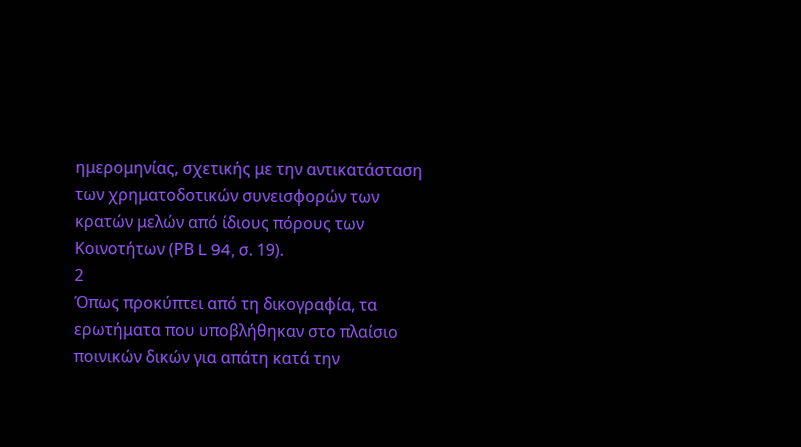ημερομηνίας, σχετικής με την αντικατάσταση των χρηματοδοτικών συνεισφορών των κρατών μελών από ίδιους πόρους των Κοινοτήτων (ΡΒ L 94, σ. 19).
2
Όπως προκύπτει από τη δικογραφία, τα ερωτήματα που υποβλήθηκαν στο πλαίσιο ποινικών δικών για απάτη κατά την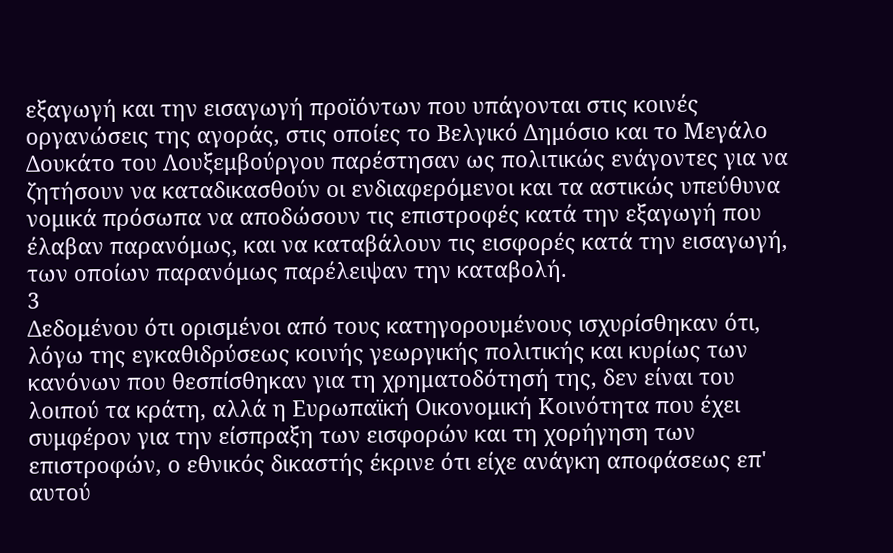εξαγωγή και την εισαγωγή προϊόντων που υπάγονται στις κοινές οργανώσεις της αγοράς, στις οποίες το Βελγικό Δημόσιο και το Μεγάλο Δουκάτο του Λουξεμβούργου παρέστησαν ως πολιτικώς ενάγοντες για να ζητήσουν να καταδικασθούν οι ενδιαφερόμενοι και τα αστικώς υπεύθυνα νομικά πρόσωπα να αποδώσουν τις επιστροφές κατά την εξαγωγή που έλαβαν παρανόμως, και να καταβάλουν τις εισφορές κατά την εισαγωγή, των οποίων παρανόμως παρέλειψαν την καταβολή.
3
Δεδομένου ότι ορισμένοι από τους κατηγορουμένους ισχυρίσθηκαν ότι, λόγω της εγκαθιδρύσεως κοινής γεωργικής πολιτικής και κυρίως των κανόνων που θεσπίσθηκαν για τη χρηματοδότησή της, δεν είναι του λοιπού τα κράτη, αλλά η Ευρωπαϊκή Οικονομική Κοινότητα που έχει συμφέρον για την είσπραξη των εισφορών και τη χορήγηση των επιστροφών, ο εθνικός δικαστής έκρινε ότι είχε ανάγκη αποφάσεως επ' αυτού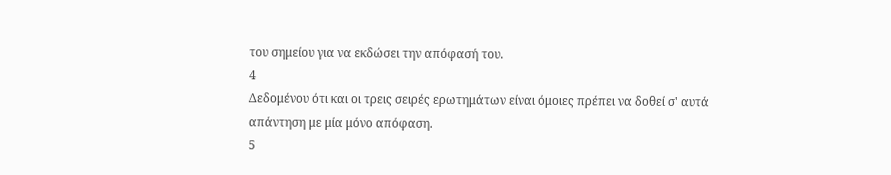του σημείου για να εκδώσει την απόφασή του.
4
Δεδομένου ότι και οι τρεις σειρές ερωτημάτων είναι όμοιες πρέπει να δοθεί σ' αυτά απάντηση με μία μόνο απόφαση.
5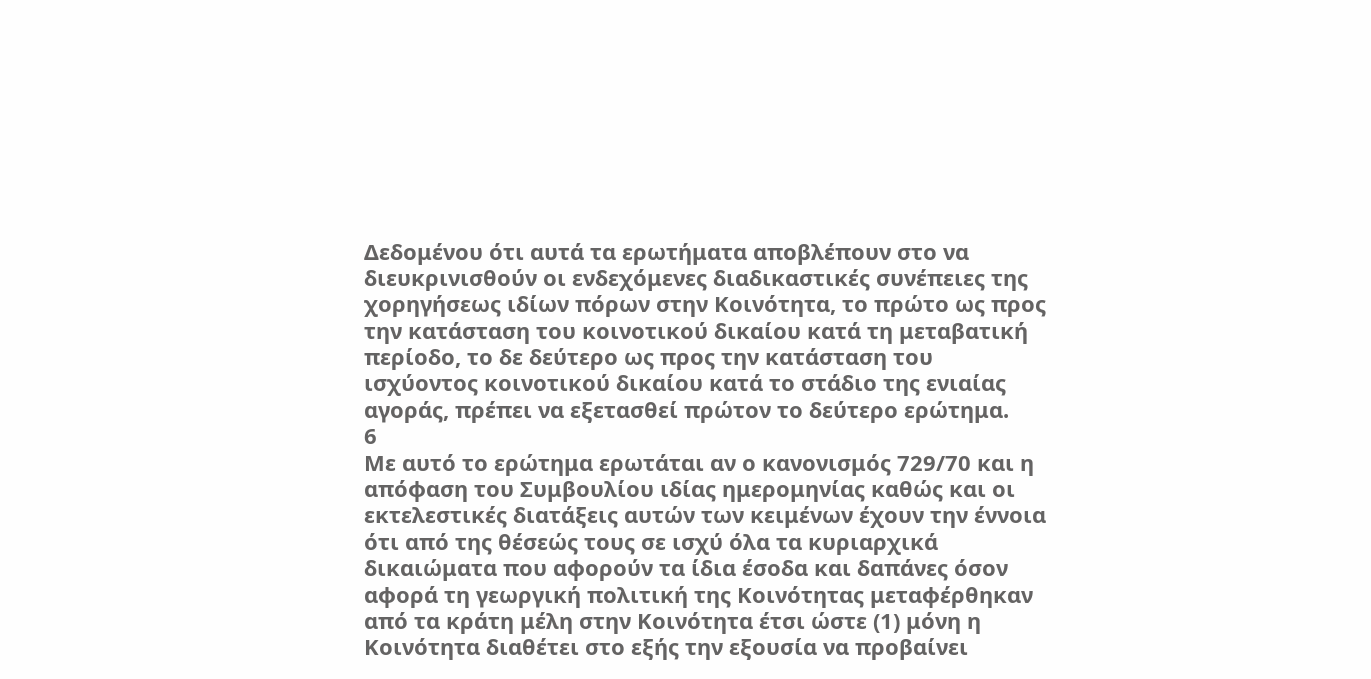Δεδομένου ότι αυτά τα ερωτήματα αποβλέπουν στο να διευκρινισθούν οι ενδεχόμενες διαδικαστικές συνέπειες της χορηγήσεως ιδίων πόρων στην Κοινότητα, το πρώτο ως προς την κατάσταση του κοινοτικού δικαίου κατά τη μεταβατική περίοδο, το δε δεύτερο ως προς την κατάσταση του ισχύοντος κοινοτικού δικαίου κατά το στάδιο της ενιαίας αγοράς, πρέπει να εξετασθεί πρώτον το δεύτερο ερώτημα.
6
Με αυτό το ερώτημα ερωτάται αν ο κανονισμός 729/70 και η απόφαση του Συμβουλίου ιδίας ημερομηνίας καθώς και οι εκτελεστικές διατάξεις αυτών των κειμένων έχουν την έννοια ότι από της θέσεώς τους σε ισχύ όλα τα κυριαρχικά δικαιώματα που αφορούν τα ίδια έσοδα και δαπάνες όσον αφορά τη γεωργική πολιτική της Κοινότητας μεταφέρθηκαν από τα κράτη μέλη στην Κοινότητα έτσι ώστε (1) μόνη η Κοινότητα διαθέτει στο εξής την εξουσία να προβαίνει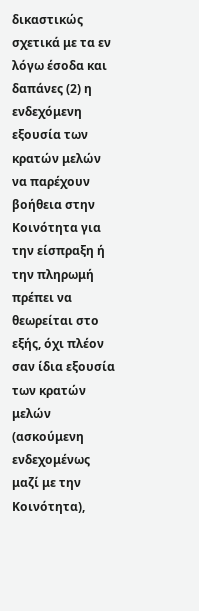δικαστικώς σχετικά με τα εν λόγω έσοδα και δαπάνες (2) η ενδεχόμενη εξουσία των κρατών μελών να παρέχουν βοήθεια στην Κοινότητα για την είσπραξη ή την πληρωμή πρέπει να θεωρείται στο εξής, όχι πλέον σαν ίδια εξουσία των κρατών μελών (ασκούμενη ενδεχομένως μαζί με την Κοινότητα),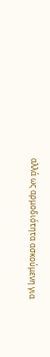αλλά ως αρμοδιότητα ασκούμενη για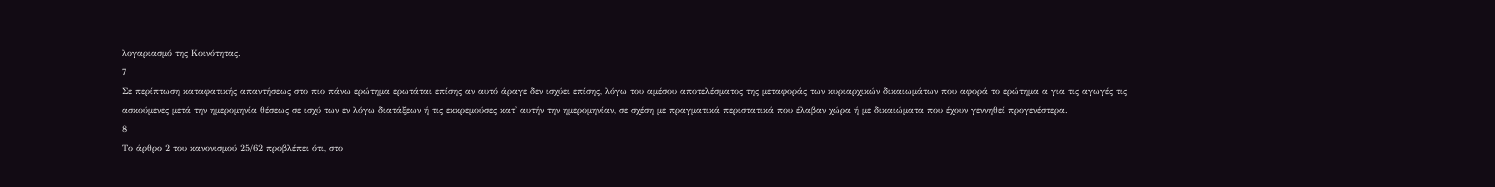λογαριασμό της Κοινότητας.
7
Σε περίπτωση καταφατικής απαντήσεως στο πιο πάνω ερώτημα ερωτάται επίσης αν αυτό άραγε δεν ισχύει επίσης, λόγω του αμέσου αποτελέσματος της μεταφοράς των κυριαρχικών δικαιωμάτων που αφορά το ερώτημα α για τις αγωγές τις ασκούμενες μετά την ημερομηνία θέσεως σε ισχύ των εν λόγω διατάξεων ή τις εκκρεμούσες κατ' αυτήν την ημερομηνίαν, σε σχέση με πραγματικά περιστατικά που έλαβαν χώρα ή με δικαιώματα που έχουν γεννηθεί προγενέστερα.
8
Το άρθρο 2 του κανονισμού 25/62 προβλέπει ότι, στο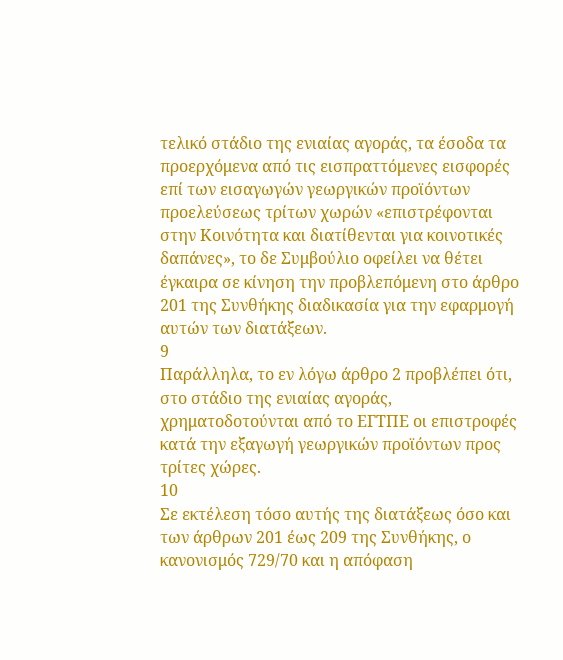τελικό στάδιο της ενιαίας αγοράς, τα έσοδα τα προερχόμενα από τις εισπραττόμενες εισφορές επί των εισαγωγών γεωργικών προϊόντων προελεύσεως τρίτων χωρών «επιστρέφονται στην Κοινότητα και διατίθενται για κοινοτικές δαπάνες», το δε Συμβούλιο οφείλει να θέτει έγκαιρα σε κίνηση την προβλεπόμενη στο άρθρο 201 της Συνθήκης διαδικασία για την εφαρμογή αυτών των διατάξεων.
9
Παράλληλα, το εν λόγω άρθρο 2 προβλέπει ότι, στο στάδιο της ενιαίας αγοράς, χρηματοδοτούνται από το ΕΓΤΠΕ οι επιστροφές κατά την εξαγωγή γεωργικών προϊόντων προς τρίτες χώρες.
10
Σε εκτέλεση τόσο αυτής της διατάξεως όσο και των άρθρων 201 έως 209 της Συνθήκης, ο κανονισμός 729/70 και η απόφαση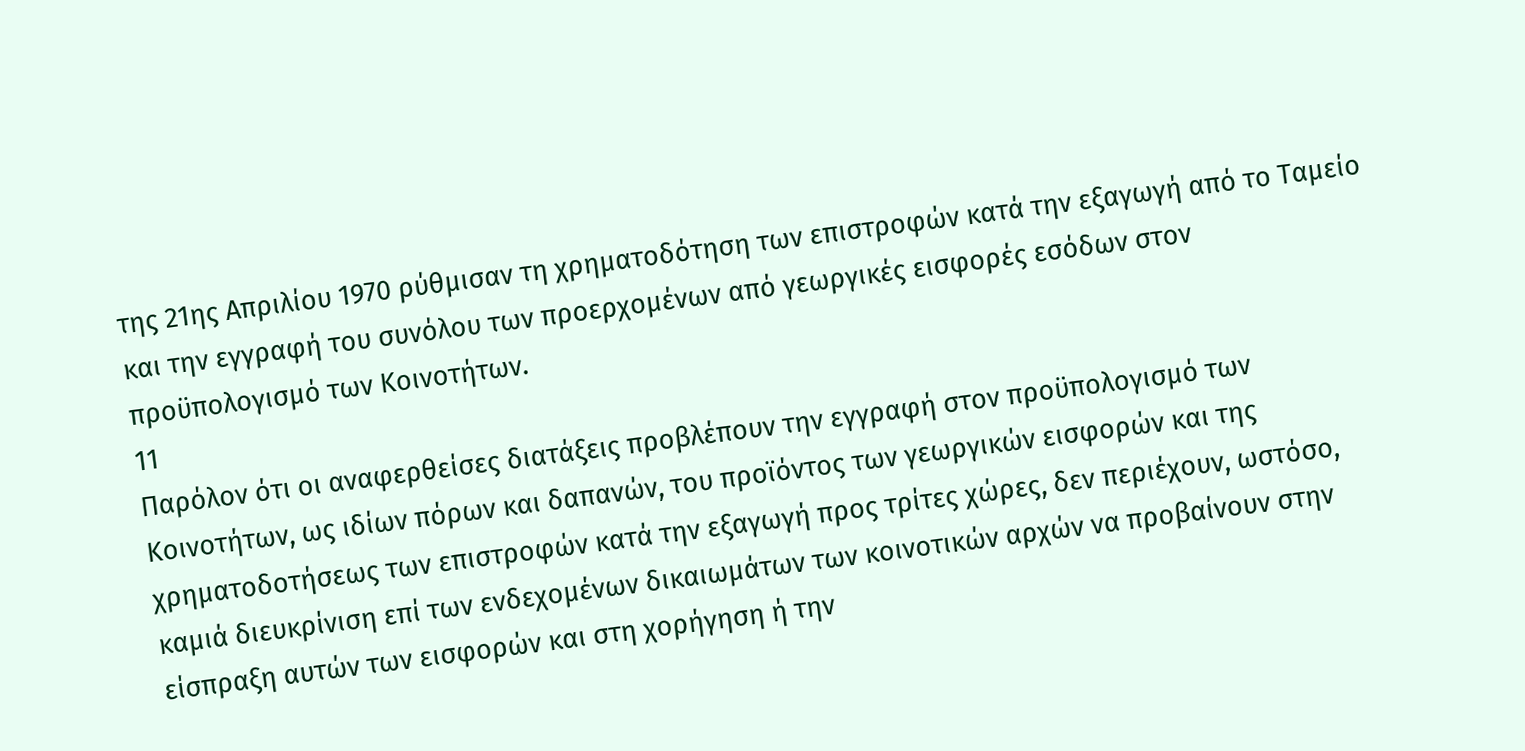της 21ης Απριλίου 1970 ρύθμισαν τη χρηματοδότηση των επιστροφών κατά την εξαγωγή από το Ταμείο και την εγγραφή του συνόλου των προερχομένων από γεωργικές εισφορές εσόδων στον προϋπολογισμό των Κοινοτήτων.
11
Παρόλον ότι οι αναφερθείσες διατάξεις προβλέπουν την εγγραφή στον προϋπολογισμό των Κοινοτήτων, ως ιδίων πόρων και δαπανών, του προϊόντος των γεωργικών εισφορών και της χρηματοδοτήσεως των επιστροφών κατά την εξαγωγή προς τρίτες χώρες, δεν περιέχουν, ωστόσο, καμιά διευκρίνιση επί των ενδεχομένων δικαιωμάτων των κοινοτικών αρχών να προβαίνουν στην είσπραξη αυτών των εισφορών και στη χορήγηση ή την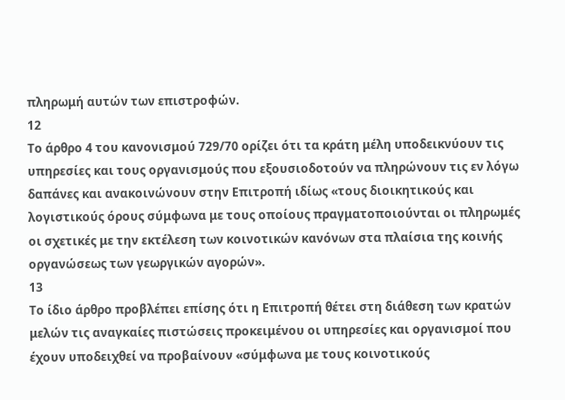πληρωμή αυτών των επιστροφών.
12
Το άρθρο 4 του κανονισμού 729/70 ορίζει ότι τα κράτη μέλη υποδεικνύουν τις υπηρεσίες και τους οργανισμούς που εξουσιοδοτούν να πληρώνουν τις εν λόγω δαπάνες και ανακοινώνουν στην Επιτροπή ιδίως «τους διοικητικούς και λογιστικούς όρους σύμφωνα με τους οποίους πραγματοποιούνται οι πληρωμές οι σχετικές με την εκτέλεση των κοινοτικών κανόνων στα πλαίσια της κοινής οργανώσεως των γεωργικών αγορών».
13
Το ίδιο άρθρο προβλέπει επίσης ότι η Επιτροπή θέτει στη διάθεση των κρατών μελών τις αναγκαίες πιστώσεις προκειμένου οι υπηρεσίες και οργανισμοί που έχουν υποδειχθεί να προβαίνουν «σύμφωνα με τους κοινοτικούς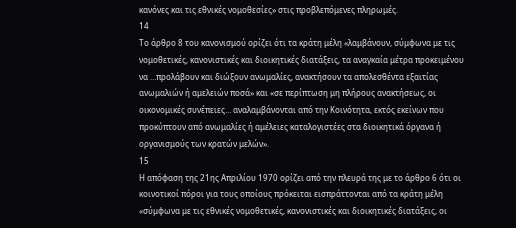κανόνες και τις εθνικές νομοθεσίες» στις προβλεπόμενες πληρωμές.
14
Το άρθρο 8 του κανονισμού ορίζει ότι τα κράτη μέλη «λαμβάνουν, σύμφωνα με τις νομοθετικές, κανονιστικές και διοικητικές διατάξεις, τα αναγκαία μέτρα προκειμένου να …προλάβουν και διώξουν ανωμαλίες, ανακτήσουν τα απολεσθέντα εξαιτίας ανωμαλιών ή αμελειών ποσά» και «σε περίπτωση μη πλήρους ανακτήσεως, οι οικονομικές συνέπειες… αναλαμβάνονται από την Κοινότητα, εκτός εκείνων που προκύπτουν από ανωμαλίες ή αμέλειες καταλογιστέες στα διοικητικά όργανα ή οργανισμούς των κρατών μελών».
15
Η απόφαση της 21ης Απριλίου 1970 ορίζει από την πλευρά της με το άρθρο 6 ότι οι κοινοτικοί πόροι για τους οποίους πρόκειται εισπράττονται από τα κράτη μέλη «σύμφωνα με τις εθνικές νομοθετικές, κανονιστικές και διοικητικές διατάξεις, οι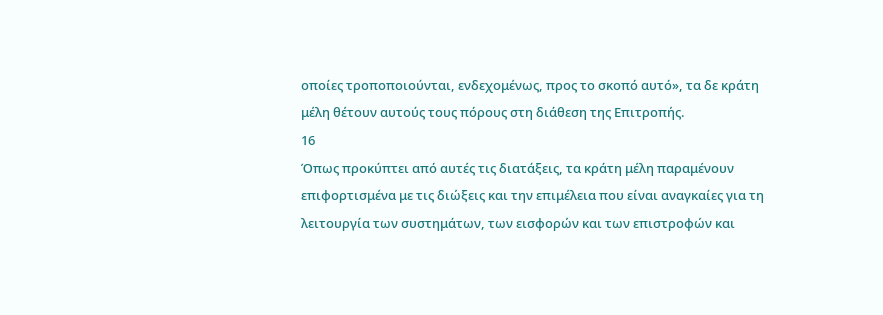οποίες τροποποιούνται, ενδεχομένως, προς το σκοπό αυτό», τα δε κράτη μέλη θέτουν αυτούς τους πόρους στη διάθεση της Επιτροπής.
16
Όπως προκύπτει από αυτές τις διατάξεις, τα κράτη μέλη παραμένουν επιφορτισμένα με τις διώξεις και την επιμέλεια που είναι αναγκαίες για τη λειτουργία των συστημάτων, των εισφορών και των επιστροφών και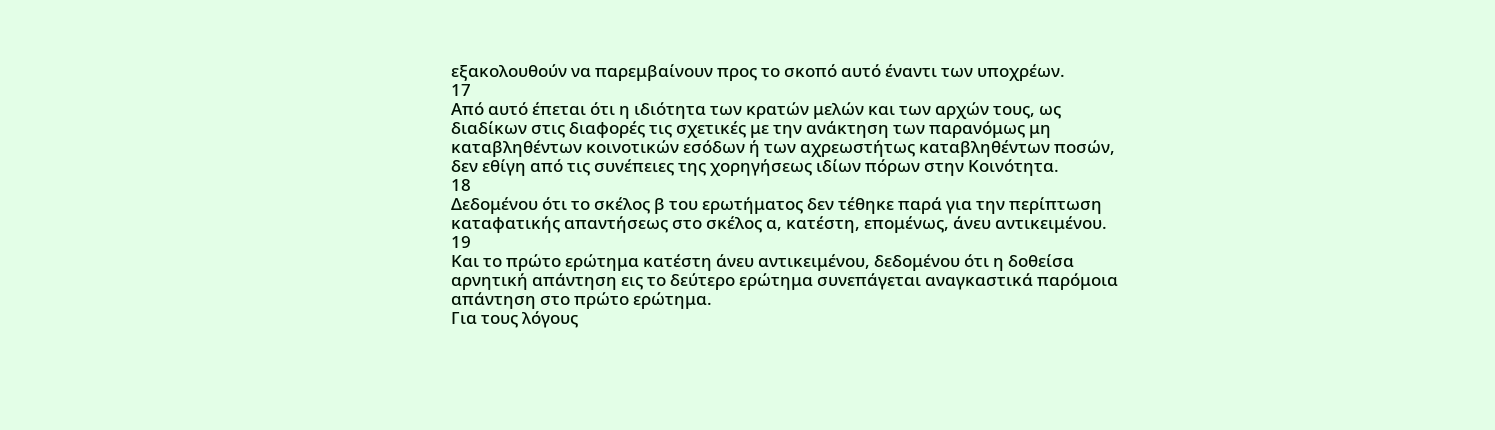εξακολουθούν να παρεμβαίνουν προς το σκοπό αυτό έναντι των υποχρέων.
17
Από αυτό έπεται ότι η ιδιότητα των κρατών μελών και των αρχών τους, ως διαδίκων στις διαφορές τις σχετικές με την ανάκτηση των παρανόμως μη καταβληθέντων κοινοτικών εσόδων ή των αχρεωστήτως καταβληθέντων ποσών, δεν εθίγη από τις συνέπειες της χορηγήσεως ιδίων πόρων στην Κοινότητα.
18
Δεδομένου ότι το σκέλος β του ερωτήματος δεν τέθηκε παρά για την περίπτωση καταφατικής απαντήσεως στο σκέλος α, κατέστη, επομένως, άνευ αντικειμένου.
19
Και το πρώτο ερώτημα κατέστη άνευ αντικειμένου, δεδομένου ότι η δοθείσα αρνητική απάντηση εις το δεύτερο ερώτημα συνεπάγεται αναγκαστικά παρόμοια απάντηση στο πρώτο ερώτημα.
Για τους λόγους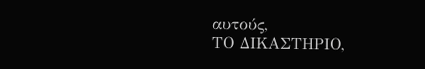αυτούς,
ΤΟ ΔΙΚΑΣΤΗΡΙΟ,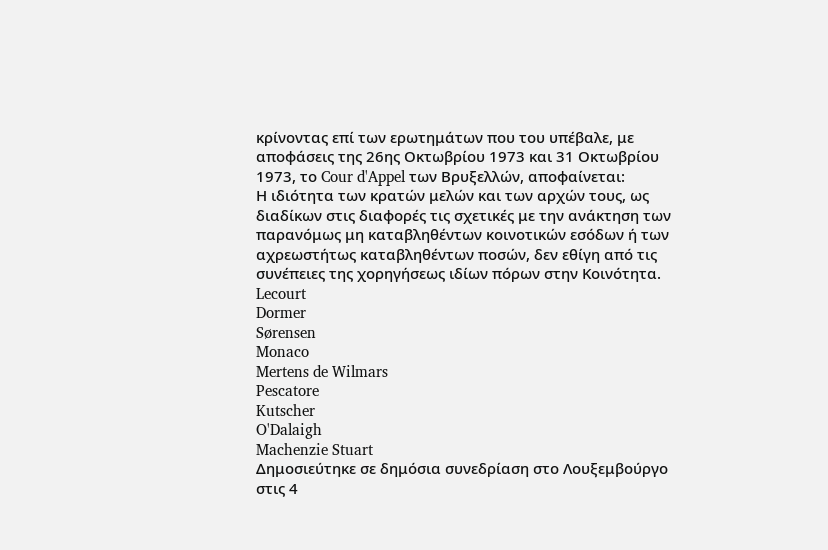κρίνοντας επί των ερωτημάτων που του υπέβαλε, με αποφάσεις της 26ης Οκτωβρίου 1973 και 31 Οκτωβρίου 1973, το Cour d'Appel των Βρυξελλών, αποφαίνεται:
Η ιδιότητα των κρατών μελών και των αρχών τους, ως διαδίκων στις διαφορές τις σχετικές με την ανάκτηση των παρανόμως μη καταβληθέντων κοινοτικών εσόδων ή των αχρεωστήτως καταβληθέντων ποσών, δεν εθίγη από τις συνέπειες της χορηγήσεως ιδίων πόρων στην Κοινότητα.
Lecourt
Dormer
Sørensen
Monaco
Mertens de Wilmars
Pescatore
Kutscher
O'Dalaigh
Machenzie Stuart
Δημοσιεύτηκε σε δημόσια συνεδρίαση στο Λουξεμβούργο στις 4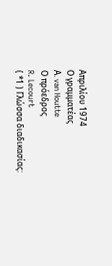Απριλίου 1974
Ο γραμματέας
Α. van Houtte
Ο πρόεδρος
R. Lecourt
( *1 ) Γλώσσα διαδικασίας: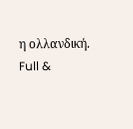η ολλανδική.
Full &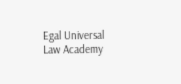Egal Universal Law Academy